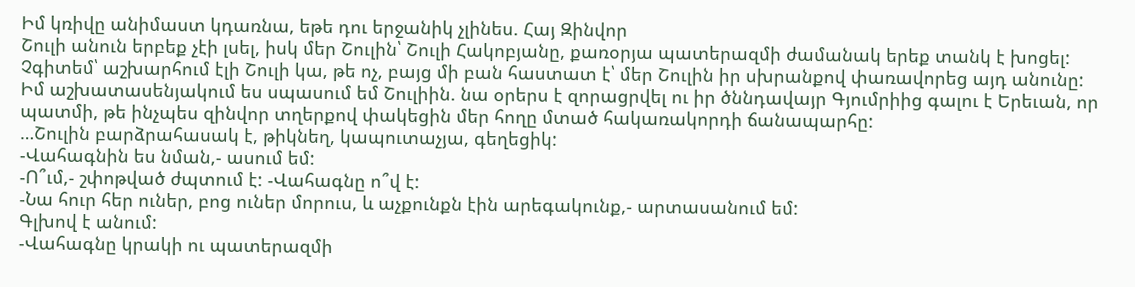Իմ կռիվը անիմաստ կդառնա, եթե դու երջանիկ չլինես. Հայ Զինվոր
Շուլի անուն երբեք չէի լսել, իսկ մեր Շուլին՝ Շուլի Հակոբյանը, քառօրյա պատերազմի ժամանակ երեք տանկ է խոցել: Չգիտեմ՝ աշխարհում էլի Շուլի կա, թե ոչ, բայց մի բան հաստատ է՝ մեր Շուլին իր սխրանքով փառավորեց այդ անունը:
Իմ աշխատասենյակում ես սպասում եմ Շուլիին. նա օրերս է զորացրվել ու իր ծննդավայր Գյումրիից գալու է Երեւան, որ պատմի, թե ինչպես զինվոր տղերքով փակեցին մեր հողը մտած հակառակորդի ճանապարհը:
…Շուլին բարձրահասակ է, թիկնեղ, կապուտաչյա, գեղեցիկ:
-Վահագնին ես նման,- ասում եմ:
-Ո՞ւմ,- շփոթված ժպտում է: -Վահագնը ո՞վ է:
-Նա հուր հեր ուներ, բոց ուներ մորուս, և աչքունքն էին արեգակունք,- արտասանում եմ:
Գլխով է անում:
-Վահագնը կրակի ու պատերազմի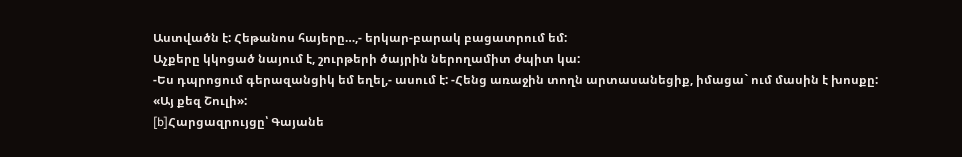Աստվածն է: Հեթանոս հայերը…,- երկար-բարակ բացատրում եմ:
Աչքերը կկոցած նայում է, շուրթերի ծայրին ներողամիտ ժպիտ կա:
-Ես դպրոցում գերազանցիկ եմ եղել,- ասում է: -Հենց առաջին տողն արտասանեցիք, իմացա` ում մասին է խոսքը:
«Այ քեզ Շուլի»:
[b]Հարցազրույցը՝ Գայանե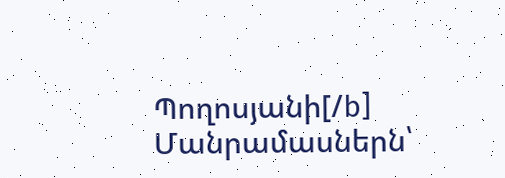Պողոսյանի[/b]
Մանրամասներն՝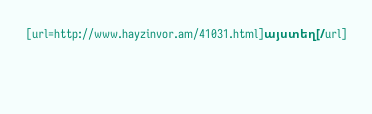[url=http://www.hayzinvor.am/41031.html]այստեղ[/url]